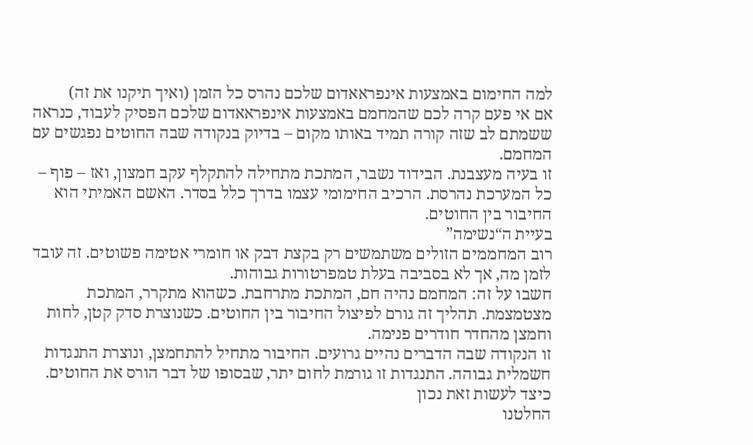למה החימום באמצעות אינפראאדום שלכם נהרס כל הזמן (ואיך תיקנו את זה)
אם אי פעם קרה לכם שהמחמם באמצעות אינפראאדום שלכם הפסיק לעבוד, כנראה ששמתם לב שזה קורה תמיד באותו מקום – בדיוק בנקודה שבה החוטים נפגשים עם המחמם.
זו בעיה מעצבנת. הבידוד נשבר, המתכת מתחילה להתקלף עקב חמצון, ואז – פוף – כל המערכת נהרסת. הרכיב החימומי עצמו בדרך כלל בסדר. האשם האמיתי הוא החיבור בין החוטים.
בעיית ה“נשימה”
רוב המחממים הזולים משתמשים רק בקצת דבק או חומרי אטימה פשוטים. זה עובד לזמן מה, אך לא בסביבה בעלת טמפרטורות גבוהות.
חשבו על זה: המחמם נהיה חם, המתכת מתרחבת. כשהוא מתקרר, המתכת מצטמצמת. תהליך זה גורם לפיצול החיבור בין החוטים. כשנוצרת סדק קטן, לחות וחמצן מהחדר חודרים פנימה.
זו הנקודה שבה הדברים נהיים גרועים. החיבור מתחיל להתחמצן, ונוצרת התנגדות חשמלית גבוהה. התנגדות זו גורמת לחום יתר, שבסופו של דבר הורס את החוטים.
כיצד לעשות זאת נכון
החלטנו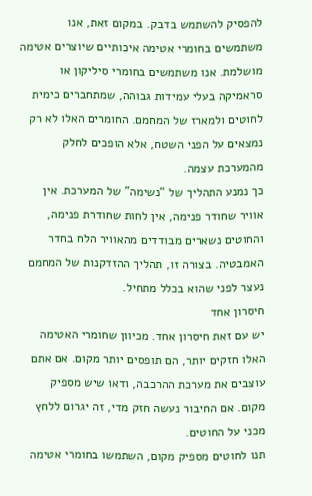להפסיק להשתמש בדבק. במקום זאת, אנו משתמשים בחומרי אטימה איכותיים שיוצרים אטימה מושלמת. אנו משתמשים בחומרי סיליקון או סראמיקה בעלי עמידות גבוהה, שמתחברים כימית לחוטים ולמארז של המחמם. החומרים האלו לא רק נמצאים על הפני השטח, אלא הופכים לחלק מהמערכת עצמה.
כך נמנע התהליך של “נשימה” של המערכת. אין אוויר שחודר פנימה, אין לחות שחודרת פנימה, והחוטים נשארים מבודדים מהאוויר הלח בחדר האמבטיה. בצורה זו, תהליך ההזדקנות של המחמם נעצר לפני שהוא בכלל מתחיל.
חיסרון אחד
יש עם זאת חיסרון אחד. מכיוון שחומרי האטימה האלו חזקים יותר, הם תופסים יותר מקום. אם אתם עוצבים את מערכת ההרכבה, ודאו שיש מספיק מקום. אם החיבור נעשה חזק מדי, זה יגרום ללחץ מכני על החוטים.
תנו לחוטים מספיק מקום, השתמשו בחומרי אטימה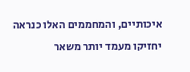איכותיים, והמחממים האלו כנראה יחזיקו מעמד יותר משאר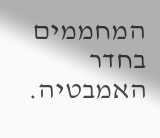המחממים בחדר האמבטיה.